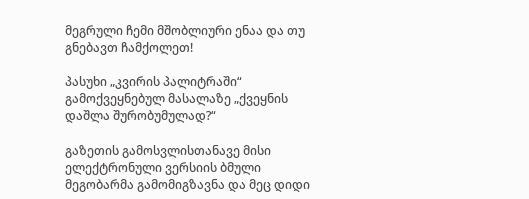მეგრული ჩემი მშობლიური ენაა და თუ გნებავთ ჩამქოლეთ!

პასუხი „კვირის პალიტრაში“ გამოქვეყნებულ მასალაზე „ქვეყნის დაშლა შურობუმულად?“

გაზეთის გამოსვლისთანავე მისი ელექტრონული ვერსიის ბმული მეგობარმა გამომიგზავნა და მეც დიდი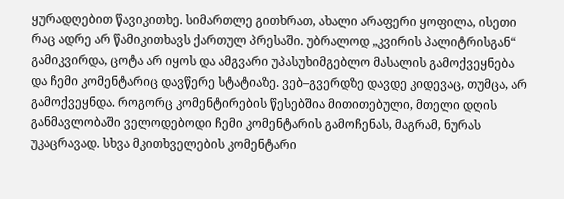ყურადღებით წავიკითხე. სიმართლე გითხრათ, ახალი არაფერი ყოფილა, ისეთი რაც ადრე არ წამიკითხავს ქართულ პრესაში. უბრალოდ „კვირის პალიტრისგან“ გამიკვირდა, ცოტა არ იყოს და ამგვარი უპასუხიმგებლო მასალის გამოქვეყნება და ჩემი კომენტარიც დავწერე სტატიაზე. ვებ–გვერდზე დავდე კიდევაც, თუმცა, არ გამოქვეყნდა. როგორც კომენტირების წესებშია მითითებული, მთელი დღის განმავლობაში ველოდებოდი ჩემი კომენტარის გამოჩენას, მაგრამ, ნურას უკაცრავად. სხვა მკითხველების კომენტარი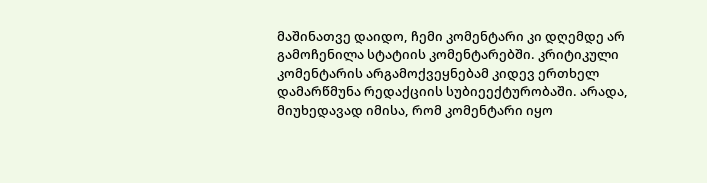მაშინათვე დაიდო, ჩემი კომენტარი კი დღემდე არ გამოჩენილა სტატიის კომენტარებში. კრიტიკული კომენტარის არგამოქვეყნებამ კიდევ ერთხელ დამარწმუნა რედაქციის სუბიეექტურობაში. არადა, მიუხედავად იმისა, რომ კომენტარი იყო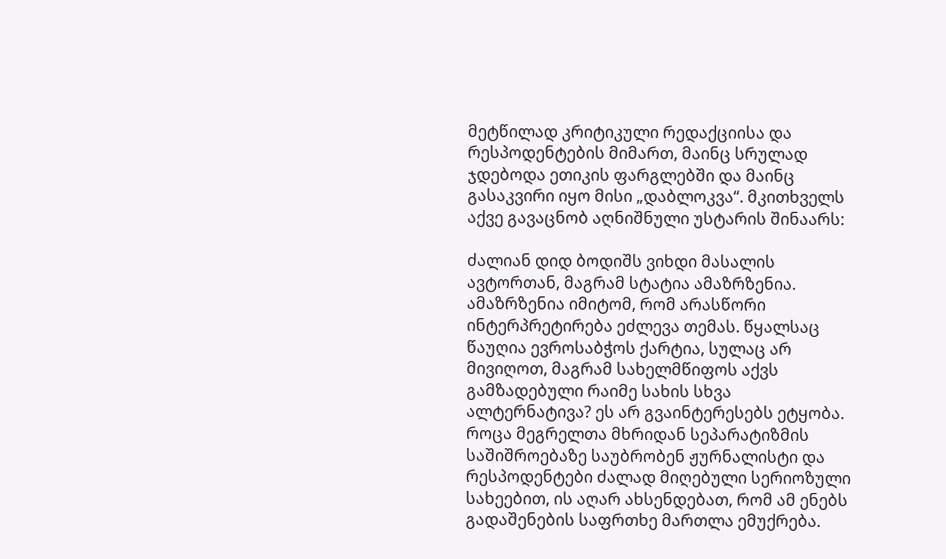მეტწილად კრიტიკული რედაქციისა და რესპოდენტების მიმართ, მაინც სრულად ჯდებოდა ეთიკის ფარგლებში და მაინც გასაკვირი იყო მისი „დაბლოკვა“. მკითხველს აქვე გავაცნობ აღნიშნული უსტარის შინაარს:

ძალიან დიდ ბოდიშს ვიხდი მასალის ავტორთან, მაგრამ სტატია ამაზრზენია. ამაზრზენია იმიტომ, რომ არასწორი ინტერპრეტირება ეძლევა თემას. წყალსაც წაუღია ევროსაბჭოს ქარტია, სულაც არ მივიღოთ, მაგრამ სახელმწიფოს აქვს გამზადებული რაიმე სახის სხვა ალტერნატივა? ეს არ გვაინტერესებს ეტყობა. როცა მეგრელთა მხრიდან სეპარატიზმის საშიშროებაზე საუბრობენ ჟურნალისტი და რესპოდენტები ძალად მიღებული სერიოზული სახეებით, ის აღარ ახსენდებათ, რომ ამ ენებს გადაშენების საფრთხე მართლა ემუქრება.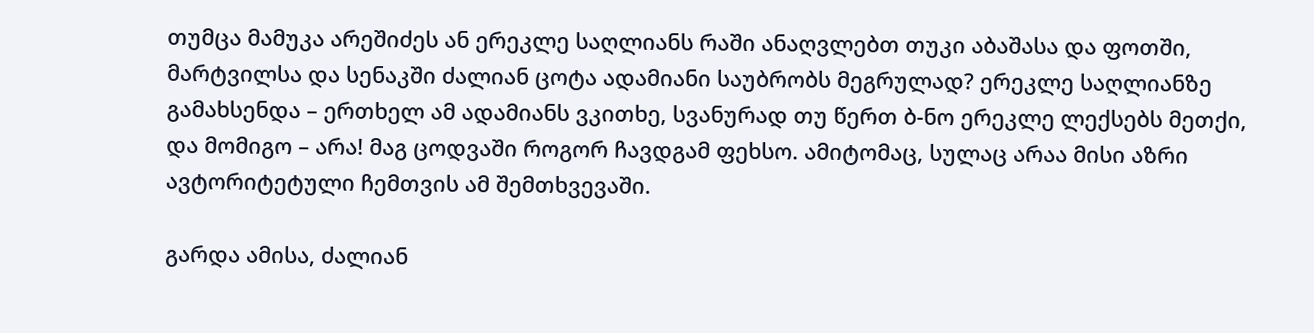თუმცა მამუკა არეშიძეს ან ერეკლე საღლიანს რაში ანაღვლებთ თუკი აბაშასა და ფოთში, მარტვილსა და სენაკში ძალიან ცოტა ადამიანი საუბრობს მეგრულად? ერეკლე საღლიანზე გამახსენდა – ერთხელ ამ ადამიანს ვკითხე, სვანურად თუ წერთ ბ-ნო ერეკლე ლექსებს მეთქი, და მომიგო – არა! მაგ ცოდვაში როგორ ჩავდგამ ფეხსო. ამიტომაც, სულაც არაა მისი აზრი ავტორიტეტული ჩემთვის ამ შემთხვევაში.

გარდა ამისა, ძალიან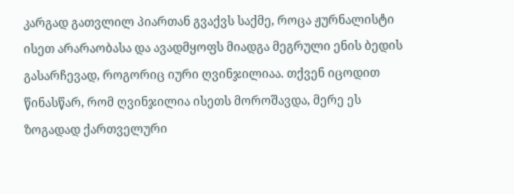კარგად გათვლილ პიართან გვაქვს საქმე, როცა ჟურნალისტი ისეთ არარაობასა და ავადმყოფს მიადგა მეგრული ენის ბედის გასარჩევად, როგორიც იური ღვინჯილიაა. თქვენ იცოდით წინასწარ, რომ ღვინჯილია ისეთს მოროშავდა, მერე ეს ზოგადად ქართველური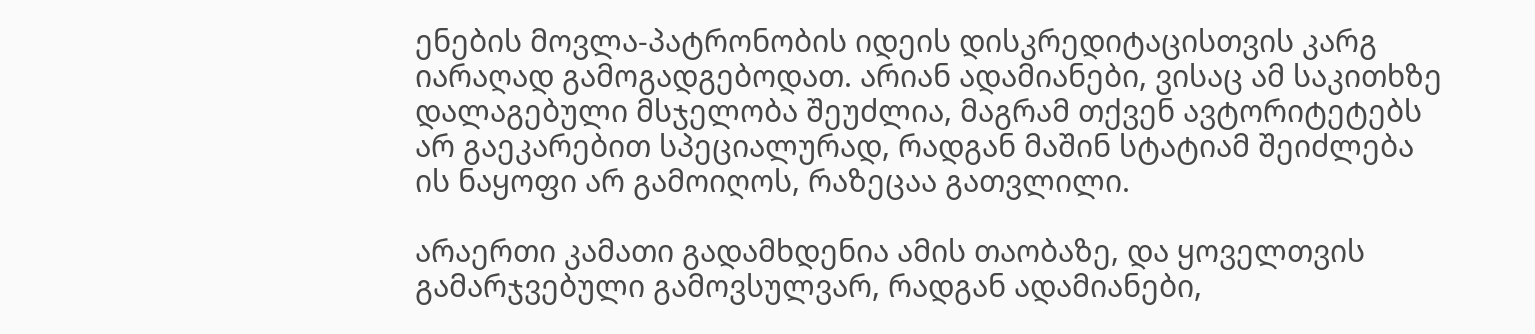ენების მოვლა-პატრონობის იდეის დისკრედიტაცისთვის კარგ იარაღად გამოგადგებოდათ. არიან ადამიანები, ვისაც ამ საკითხზე დალაგებული მსჯელობა შეუძლია, მაგრამ თქვენ ავტორიტეტებს არ გაეკარებით სპეციალურად, რადგან მაშინ სტატიამ შეიძლება ის ნაყოფი არ გამოიღოს, რაზეცაა გათვლილი.

არაერთი კამათი გადამხდენია ამის თაობაზე, და ყოველთვის გამარჯვებული გამოვსულვარ, რადგან ადამიანები,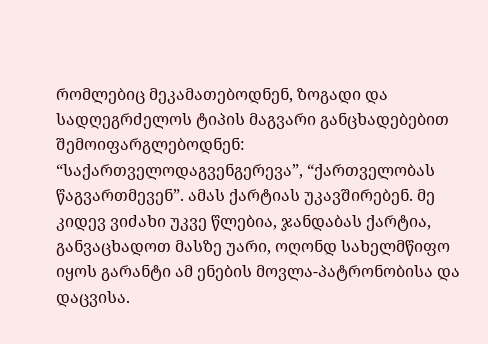რომლებიც მეკამათებოდნენ, ზოგადი და სადღეგრძელოს ტიპის მაგვარი განცხადებებით შემოიფარგლებოდნენ: “საქართველოდაგვენგერევა”, “ქართველობას წაგვართმევენ”. ამას ქარტიას უკავშირებენ. მე კიდევ ვიძახი უკვე წლებია, ჯანდაბას ქარტია, განვაცხადოთ მასზე უარი, ოღონდ სახელმწიფო იყოს გარანტი ამ ენების მოვლა-პატრონობისა და დაცვისა.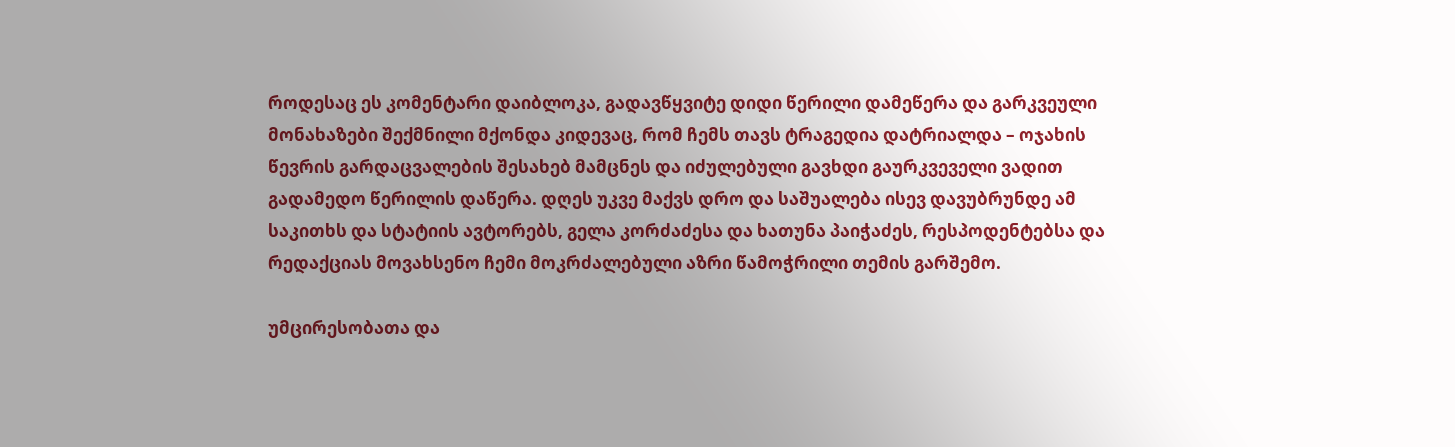როდესაც ეს კომენტარი დაიბლოკა, გადავწყვიტე დიდი წერილი დამეწერა და გარკვეული მონახაზები შექმნილი მქონდა კიდევაც, რომ ჩემს თავს ტრაგედია დატრიალდა – ოჯახის წევრის გარდაცვალების შესახებ მამცნეს და იძულებული გავხდი გაურკვეველი ვადით გადამედო წერილის დაწერა. დღეს უკვე მაქვს დრო და საშუალება ისევ დავუბრუნდე ამ საკითხს და სტატიის ავტორებს, გელა კორძაძესა და ხათუნა პაიჭაძეს, რესპოდენტებსა და რედაქციას მოვახსენო ჩემი მოკრძალებული აზრი წამოჭრილი თემის გარშემო.

უმცირესობათა და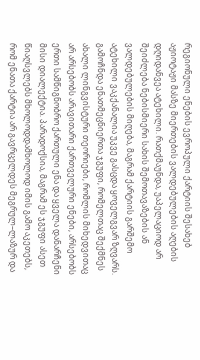რეგიონული ენების ევროპული ქარტიის შესახებ აჟიოტაჟი მასზე მიერთების ვალდებულების აღების დღიდანვეა ატეხილი. რათქმაუნდა, უაპელაციოდ არ შეიძლება ნებისმიერი სახის შემოთავაზების ან ვალდებულების მიღება, მაგრამ ქარტიის გარშემო ატეხილი ვაკქანალია უკვე გასცდა ყოველგვარ ზღვარს. გამოჩნდა ენათმეცნიერთა ჯგუფი, რომელთაც შექმნეს ახალი ლინგვისტური თეორიები, რომლის მიხედვითაც არ არსებობს არავითარი ქართველური ენები, არსებობს ერთი სამწიგნობრო ქართული ენა და ყველა დანარჩენი მისი დიალექტია. პარადოქსია, მაგრამ ეს ჯგუფი ასეთ წიაღსვლებს მხოლოდდამხოლოდ იმის გამო აკეთებს, რომ ენათა ქარტია არ გავრცელდეს მეგრულ–ლაზურ და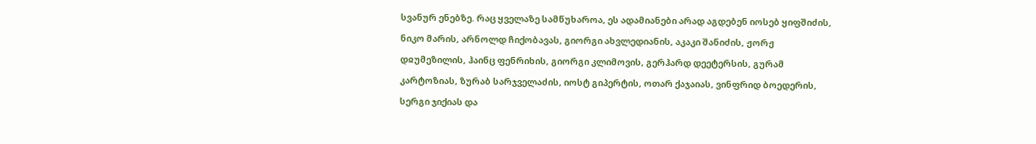სვანურ ენებზე. რაც ყველაზე სამწუხაროა, ეს ადამიანები არად აგდებენ იოსებ ყიფშიძის, ნიკო მარის, არნოლდ ჩიქობავას, გიორგი ახვლედიანის, აკაკი შანიძის, ჟორჟ დჲუმეზილის, ჰაინც ფენრიხის, გიორგი კლიმოვის, გერჰარდ დეეტერსის, გურამ კარტოზიას, ზურაბ სარჯველაძის, იოსტ გიპერტის, ოთარ ქაჯაიას, ვინფრიდ ბოედერის, სერგი ჯიქიას და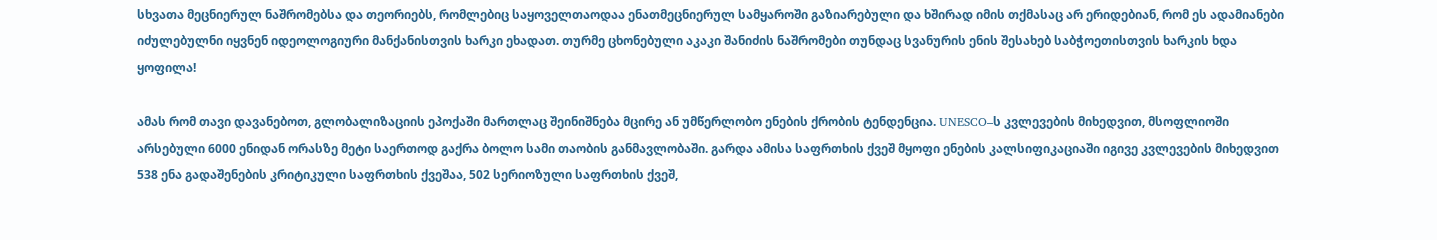სხვათა მეცნიერულ ნაშრომებსა და თეორიებს, რომლებიც საყოველთაოდაა ენათმეცნიერულ სამყაროში გაზიარებული და ხშირად იმის თქმასაც არ ერიდებიან, რომ ეს ადამიანები იძულებულნი იყვნენ იდეოლოგიური მანქანისთვის ხარკი ეხადათ. თურმე ცხონებული აკაკი შანიძის ნაშრომები თუნდაც სვანურის ენის შესახებ საბჭოეთისთვის ხარკის ხდა ყოფილა!

ამას რომ თავი დავანებოთ, გლობალიზაციის ეპოქაში მართლაც შეინიშნება მცირე ან უმწერლობო ენების ქრობის ტენდენცია. UNESCO–ს კვლევების მიხედვით, მსოფლიოში არსებული 6000 ენიდან ორასზე მეტი საერთოდ გაქრა ბოლო სამი თაობის განმავლობაში. გარდა ამისა საფრთხის ქვეშ მყოფი ენების კალსიფიკაციაში იგივე კვლევების მიხედვით 538 ენა გადაშენების კრიტიკული საფრთხის ქვეშაა, 502 სერიოზული საფრთხის ქვეშ,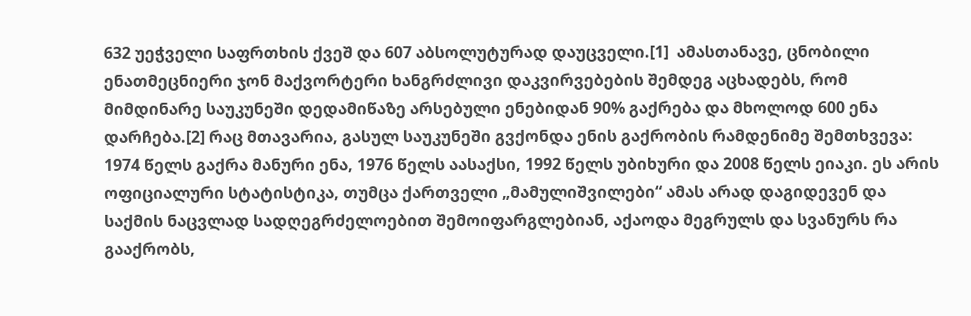632 უეჭველი საფრთხის ქვეშ და 607 აბსოლუტურად დაუცველი.[1]  ამასთანავე, ცნობილი ენათმეცნიერი ჯონ მაქვორტერი ხანგრძლივი დაკვირვებების შემდეგ აცხადებს, რომ მიმდინარე საუკუნეში დედამიწაზე არსებული ენებიდან 90% გაქრება და მხოლოდ 600 ენა დარჩება.[2] რაც მთავარია, გასულ საუკუნეში გვქონდა ენის გაქრობის რამდენიმე შემთხვევა: 1974 წელს გაქრა მანური ენა, 1976 წელს აასაქსი, 1992 წელს უბიხური და 2008 წელს ეიაკი. ეს არის ოფიციალური სტატისტიკა, თუმცა ქართველი „მამულიშვილები“ ამას არად დაგიდევენ და საქმის ნაცვლად სადღეგრძელოებით შემოიფარგლებიან, აქაოდა მეგრულს და სვანურს რა გააქრობს,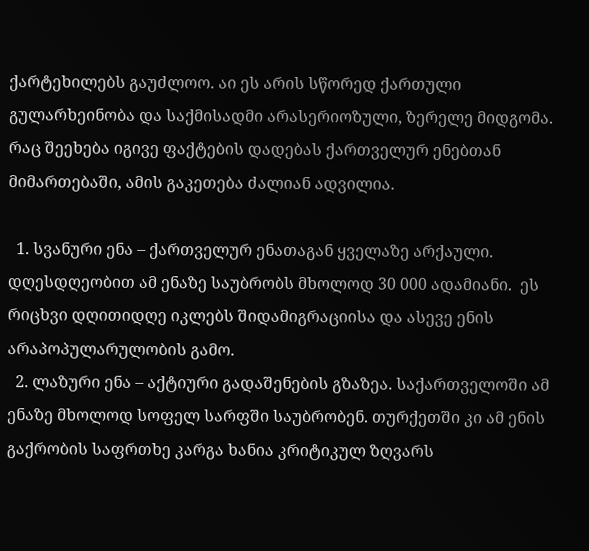ქარტეხილებს გაუძლოო. აი ეს არის სწორედ ქართული გულარხეინობა და საქმისადმი არასერიოზული, ზერელე მიდგომა. რაც შეეხება იგივე ფაქტების დადებას ქართველურ ენებთან მიმართებაში, ამის გაკეთება ძალიან ადვილია.

  1. სვანური ენა – ქართველურ ენათაგან ყველაზე არქაული. დღესდღეობით ამ ენაზე საუბრობს მხოლოდ 30 000 ადამიანი.  ეს რიცხვი დღითიდღე იკლებს შიდამიგრაციისა და ასევე ენის არაპოპულარულობის გამო.
  2. ლაზური ენა – აქტიური გადაშენების გზაზეა. საქართველოში ამ ენაზე მხოლოდ სოფელ სარფში საუბრობენ. თურქეთში კი ამ ენის გაქრობის საფრთხე კარგა ხანია კრიტიკულ ზღვარს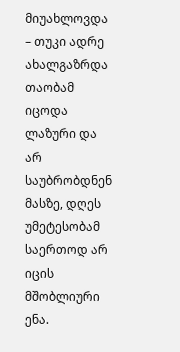მიუახლოვდა – თუკი ადრე ახალგაზრდა თაობამ იცოდა ლაზური და არ საუბრობდნენ მასზე, დღეს უმეტესობამ საერთოდ არ იცის მშობლიური ენა.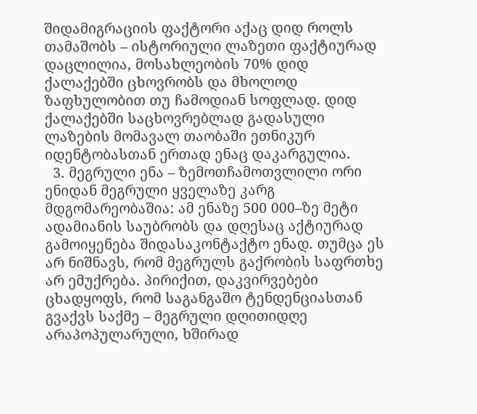შიდამიგრაციის ფაქტორი აქაც დიდ როლს თამაშობს – ისტორიული ლაზეთი ფაქტიურად დაცლილია, მოსახლეობის 70% დიდ ქალაქებში ცხოვრობს და მხოლოდ ზაფხულობით თუ ჩამოდიან სოფლად. დიდ ქალაქებში საცხოვრებლად გადასული ლაზების მომავალ თაობაში ეთნიკურ იდენტობასთან ერთად ენაც დაკარგულია.
  3. მეგრული ენა – ზემოთჩამოთვლილი ორი ენიდან მეგრული ყველაზე კარგ მდგომარეობაშია: ამ ენაზე 500 000–ზე მეტი ადამიანის საუბრობს და დღესაც აქტიურად გამოიყენება შიდასაკონტაქტო ენად. თუმცა ეს არ ნიშნავს, რომ მეგრულს გაქრობის საფრთხე არ ემუქრება. პირიქით, დაკვირვებები ცხადყოფს, რომ საგანგაშო ტენდენციასთან გვაქვს საქმე – მეგრული დღითიდღე არაპოპულარული, ხშირად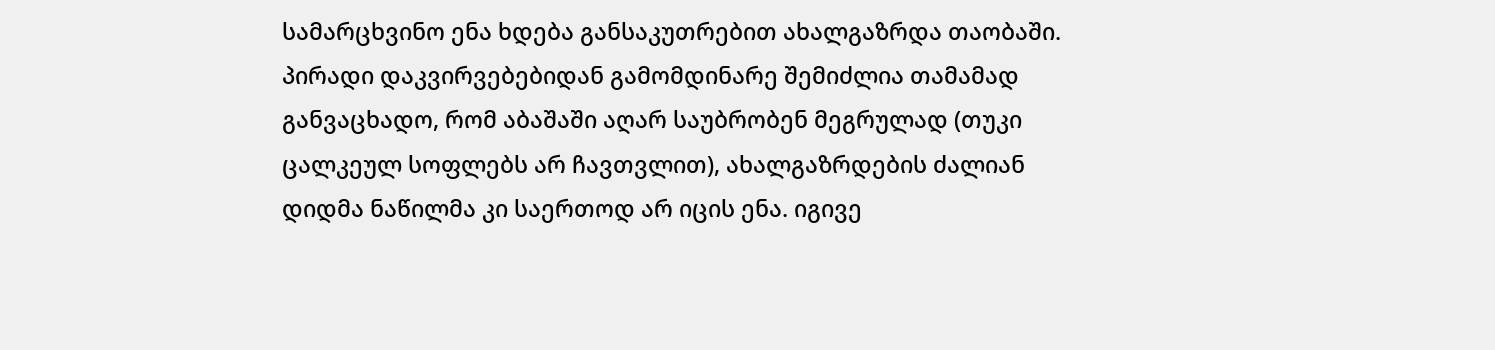სამარცხვინო ენა ხდება განსაკუთრებით ახალგაზრდა თაობაში. პირადი დაკვირვებებიდან გამომდინარე შემიძლია თამამად განვაცხადო, რომ აბაშაში აღარ საუბრობენ მეგრულად (თუკი ცალკეულ სოფლებს არ ჩავთვლით), ახალგაზრდების ძალიან დიდმა ნაწილმა კი საერთოდ არ იცის ენა. იგივე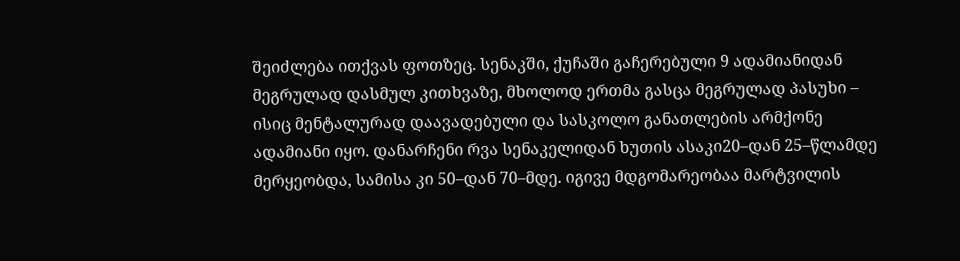შეიძლება ითქვას ფოთზეც. სენაკში, ქუჩაში გაჩერებული 9 ადამიანიდან მეგრულად დასმულ კითხვაზე, მხოლოდ ერთმა გასცა მეგრულად პასუხი – ისიც მენტალურად დაავადებული და სასკოლო განათლების არმქონე ადამიანი იყო. დანარჩენი რვა სენაკელიდან ხუთის ასაკი20–დან 25–წლამდე მერყეობდა, სამისა კი 50–დან 70–მდე. იგივე მდგომარეობაა მარტვილის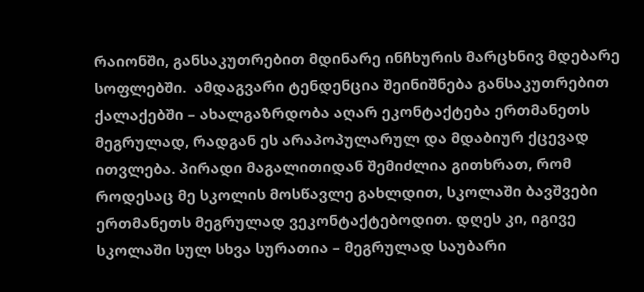რაიონში, განსაკუთრებით მდინარე ინჩხურის მარცხნივ მდებარე სოფლებში.  ამდაგვარი ტენდენცია შეინიშნება განსაკუთრებით ქალაქებში – ახალგაზრდობა აღარ ეკონტაქტება ერთმანეთს მეგრულად, რადგან ეს არაპოპულარულ და მდაბიურ ქცევად ითვლება. პირადი მაგალითიდან შემიძლია გითხრათ, რომ როდესაც მე სკოლის მოსწავლე გახლდით, სკოლაში ბავშვები ერთმანეთს მეგრულად ვეკონტაქტებოდით. დღეს კი, იგივე სკოლაში სულ სხვა სურათია – მეგრულად საუბარი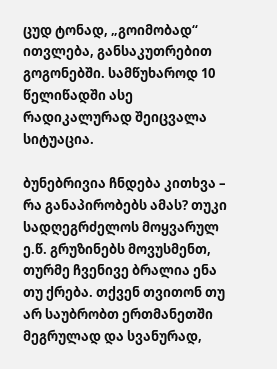ცუდ ტონად, „გოიმობად“ ითვლება, განსაკუთრებით გოგონებში. სამწუხაროდ 10 წელიწადში ასე რადიკალურად შეიცვალა სიტუაცია.

ბუნებრივია ჩნდება კითხვა – რა განაპირობებს ამას? თუკი სადღეგრძელოს მოყვარულ ე.წ. გრუზინებს მოვუსმენთ, თურმე ჩვენივე ბრალია ენა თუ ქრება. თქვენ თვითონ თუ არ საუბრობთ ერთმანეთში მეგრულად და სვანურად,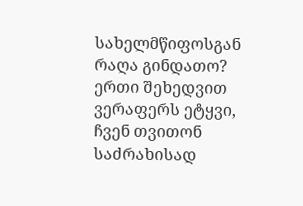სახელმწიფოსგან რაღა გინდათო? ერთი შეხედვით ვერაფერს ეტყვი, ჩვენ თვითონ საძრახისად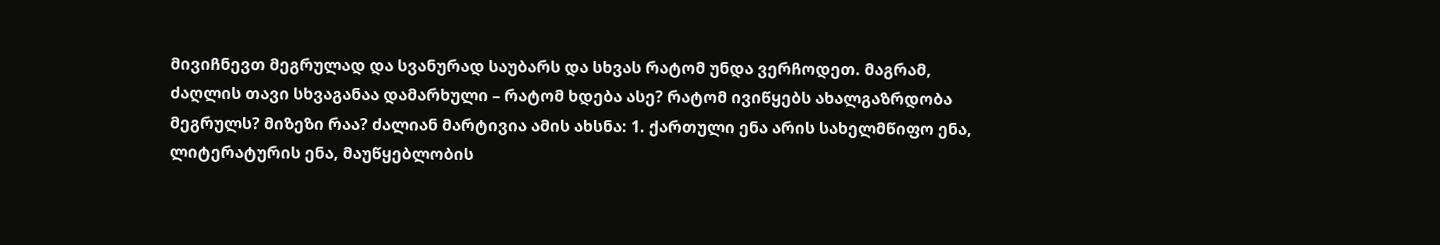მივიჩნევთ მეგრულად და სვანურად საუბარს და სხვას რატომ უნდა ვერჩოდეთ. მაგრამ, ძაღლის თავი სხვაგანაა დამარხული – რატომ ხდება ასე? რატომ ივიწყებს ახალგაზრდობა მეგრულს? მიზეზი რაა? ძალიან მარტივია ამის ახსნა: 1. ქართული ენა არის სახელმწიფო ენა, ლიტერატურის ენა, მაუწყებლობის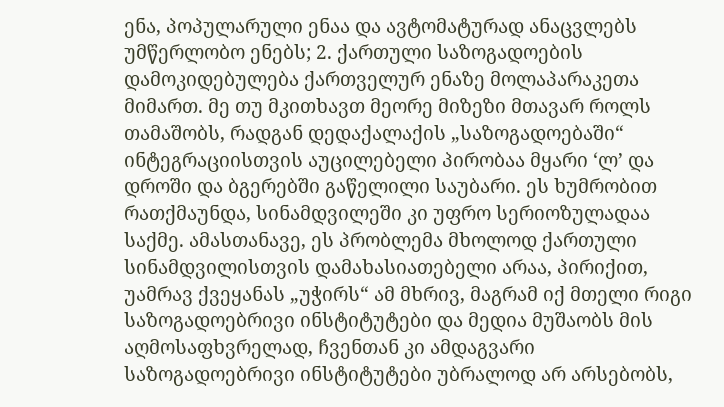ენა, პოპულარული ენაა და ავტომატურად ანაცვლებს უმწერლობო ენებს; 2. ქართული საზოგადოების დამოკიდებულება ქართველურ ენაზე მოლაპარაკეთა მიმართ. მე თუ მკითხავთ მეორე მიზეზი მთავარ როლს თამაშობს, რადგან დედაქალაქის „საზოგადოებაში“ ინტეგრაციისთვის აუცილებელი პირობაა მყარი ‘ლ’ და დროში და ბგერებში გაწელილი საუბარი. ეს ხუმრობით რათქმაუნდა, სინამდვილეში კი უფრო სერიოზულადაა საქმე. ამასთანავე, ეს პრობლემა მხოლოდ ქართული სინამდვილისთვის დამახასიათებელი არაა, პირიქით, უამრავ ქვეყანას „უჭირს“ ამ მხრივ, მაგრამ იქ მთელი რიგი საზოგადოებრივი ინსტიტუტები და მედია მუშაობს მის აღმოსაფხვრელად, ჩვენთან კი ამდაგვარი საზოგადოებრივი ინსტიტუტები უბრალოდ არ არსებობს,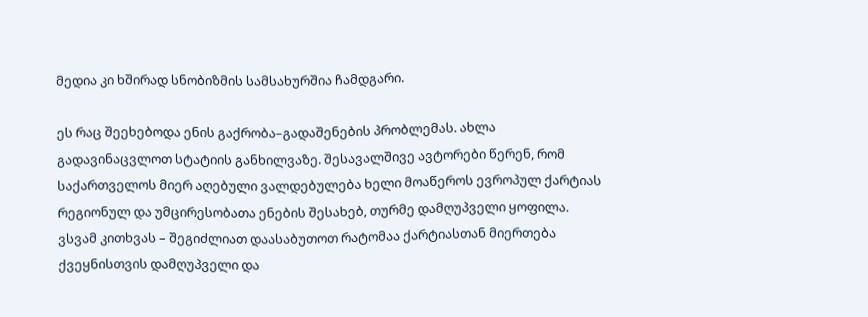მედია კი ხშირად სნობიზმის სამსახურშია ჩამდგარი.

ეს რაც შეეხებოდა ენის გაქრობა–გადაშენების პრობლემას. ახლა გადავინაცვლოთ სტატიის განხილვაზე. შესავალშივე ავტორები წერენ, რომ საქართველოს მიერ აღებული ვალდებულება ხელი მოაწეროს ევროპულ ქარტიას რეგიონულ და უმცირესობათა ენების შესახებ, თურმე დამღუპველი ყოფილა. ვსვამ კითხვას – შეგიძლიათ დაასაბუთოთ რატომაა ქარტიასთან მიერთება ქვეყნისთვის დამღუპველი და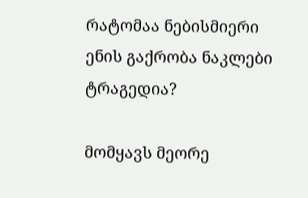რატომაა ნებისმიერი ენის გაქრობა ნაკლები ტრაგედია?

მომყავს მეორე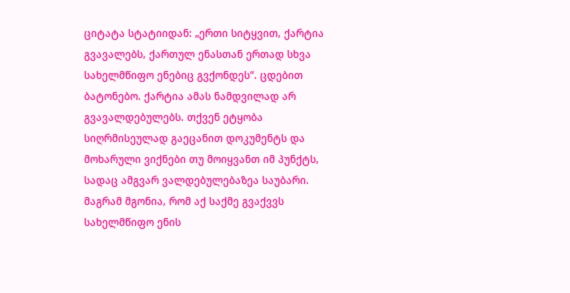ციტატა სტატიიდან: „ერთი სიტყვით, ქარტია გვავალებს, ქართულ ენასთან ერთად სხვა სახელმწიფო ენებიც გვქონდეს“. ცდებით ბატონებო. ქარტია ამას ნამდვილად არ გვავალდებულებს. თქვენ ეტყობა სიღრმისეულად გაეცანით დოკუმენტს და მოხარული ვიქნები თუ მოიყვანთ იმ პუნქტს, სადაც ამგვარ ვალდებულებაზეა საუბარი. მაგრამ მგონია, რომ აქ საქმე გვაქვვს სახელმწიფო ენის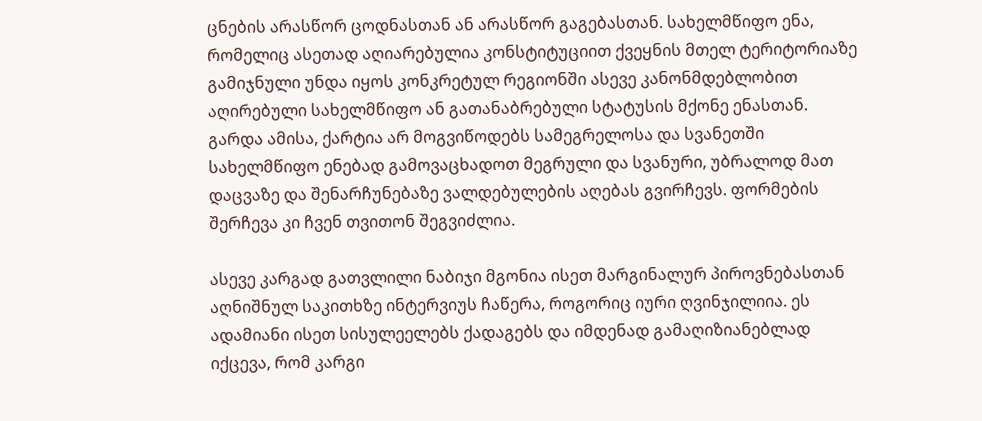ცნების არასწორ ცოდნასთან ან არასწორ გაგებასთან. სახელმწიფო ენა, რომელიც ასეთად აღიარებულია კონსტიტუციით ქვეყნის მთელ ტერიტორიაზე გამიჯნული უნდა იყოს კონკრეტულ რეგიონში ასევე კანონმდებლობით აღირებული სახელმწიფო ან გათანაბრებული სტატუსის მქონე ენასთან. გარდა ამისა, ქარტია არ მოგვიწოდებს სამეგრელოსა და სვანეთში სახელმწიფო ენებად გამოვაცხადოთ მეგრული და სვანური, უბრალოდ მათ დაცვაზე და შენარჩუნებაზე ვალდებულების აღებას გვირჩევს. ფორმების შერჩევა კი ჩვენ თვითონ შეგვიძლია.

ასევე კარგად გათვლილი ნაბიჯი მგონია ისეთ მარგინალურ პიროვნებასთან აღნიშნულ საკითხზე ინტერვიუს ჩაწერა, როგორიც იური ღვინჯილიია. ეს ადამიანი ისეთ სისულეელებს ქადაგებს და იმდენად გამაღიზიანებლად იქცევა, რომ კარგი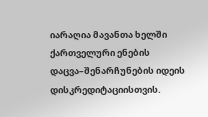იარაღია მავანთა ხელში ქართველური ენების დაცვა–შენარჩუნების იდეის დისკრედიტაციისთვის.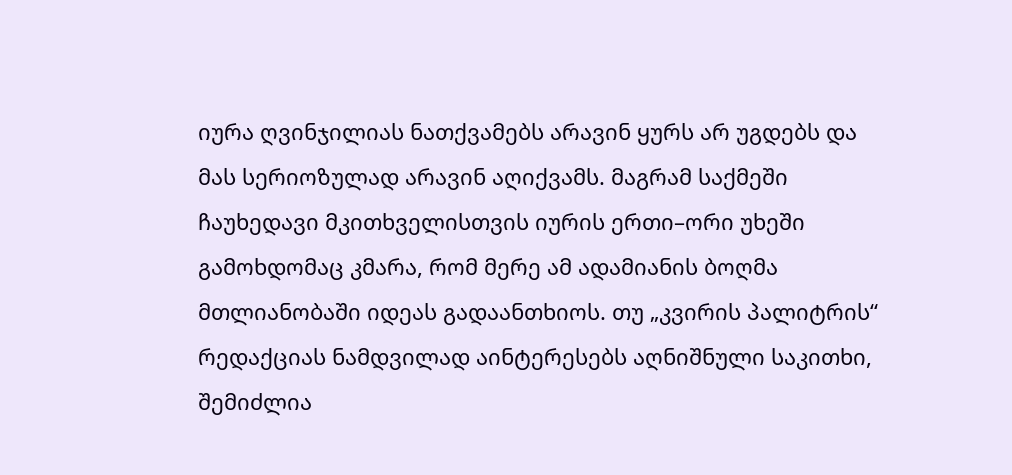იურა ღვინჯილიას ნათქვამებს არავინ ყურს არ უგდებს და მას სერიოზულად არავინ აღიქვამს. მაგრამ საქმეში ჩაუხედავი მკითხველისთვის იურის ერთი–ორი უხეში გამოხდომაც კმარა, რომ მერე ამ ადამიანის ბოღმა მთლიანობაში იდეას გადაანთხიოს. თუ „კვირის პალიტრის“ რედაქციას ნამდვილად აინტერესებს აღნიშნული საკითხი, შემიძლია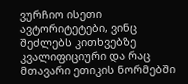ვურჩიო ისეთი ავტორიტეტები, ვინც შეძლებს კითხვებზე კვალიფიციური და რაც მთავარი ეთიკის ნორმებში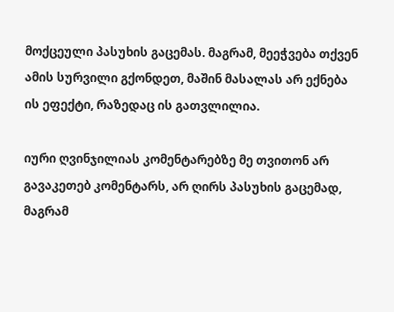მოქცეული პასუხის გაცემას. მაგრამ, მეეჭვება თქვენ ამის სურვილი გქონდეთ, მაშინ მასალას არ ექნება ის ეფექტი, რაზედაც ის გათვლილია.

იური ღვინჯილიას კომენტარებზე მე თვითონ არ გავაკეთებ კომენტარს, არ ღირს პასუხის გაცემად, მაგრამ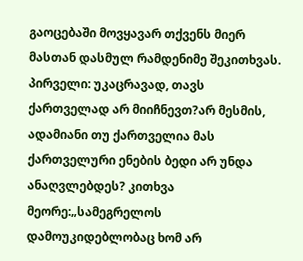გაოცებაში მოვყავარ თქვენს მიერ მასთან დასმულ რამდენიმე შეკითხვას. პირველი: უკაცრავად, თავს ქართველად არ მიიჩნევთ?არ მესმის, ადამიანი თუ ქართველია მას ქართველური ენების ბედი არ უნდა ანაღვლებდეს? კითხვა მეორე:„სამეგრელოს დამოუკიდებლობაც ხომ არ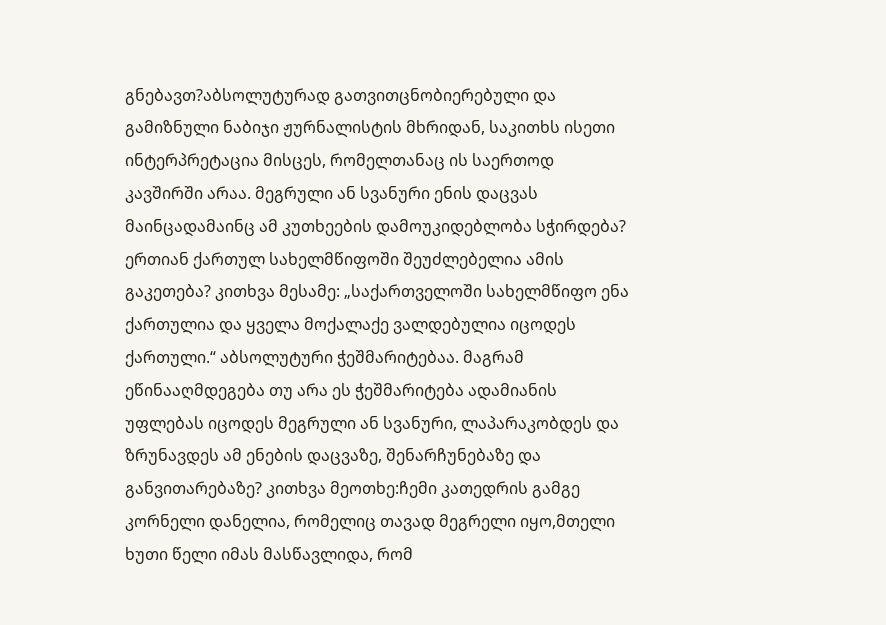გნებავთ?აბსოლუტურად გათვითცნობიერებული და გამიზნული ნაბიჯი ჟურნალისტის მხრიდან, საკითხს ისეთი ინტერპრეტაცია მისცეს, რომელთანაც ის საერთოდ კავშირში არაა. მეგრული ან სვანური ენის დაცვას მაინცადამაინც ამ კუთხეების დამოუკიდებლობა სჭირდება? ერთიან ქართულ სახელმწიფოში შეუძლებელია ამის გაკეთება? კითხვა მესამე: „საქართველოში სახელმწიფო ენა ქართულია და ყველა მოქალაქე ვალდებულია იცოდეს ქართული.“ აბსოლუტური ჭეშმარიტებაა. მაგრამ ეწინააღმდეგება თუ არა ეს ჭეშმარიტება ადამიანის უფლებას იცოდეს მეგრული ან სვანური, ლაპარაკობდეს და ზრუნავდეს ამ ენების დაცვაზე, შენარჩუნებაზე და განვითარებაზე? კითხვა მეოთხე:ჩემი კათედრის გამგე კორნელი დანელია, რომელიც თავად მეგრელი იყო,მთელი ხუთი წელი იმას მასწავლიდა, რომ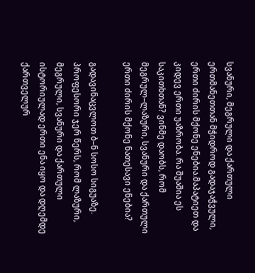სვანური, მეგრული და ქართული ერთმანეთთან მჭიდროდ გადაჯაჭვული, ერთი ძირის მქონე ენებია.მაპატიეთ და კიდევ ერთი უაზრობა. რა შუაშია ეს საკითხთან? ვინმე დაობს, რომ მეგრულ–ლაზური, სვანური და ქართული ერთი ძირის მქონე ნათესავი ენებია?

გადავინაცვლოთ ბ–ნ სოსო სიგუაზე. პროფესორი ჯერ წერს, რომ ლაზური, მეგრული, სვანური და ქართული ისტორიულად ერთი ენა იყო და დღემდე ქართველურ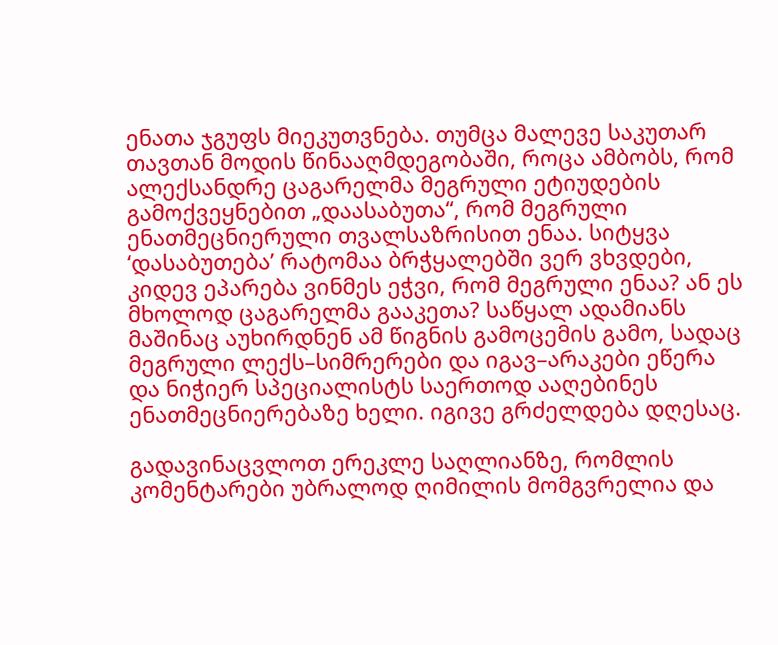ენათა ჯგუფს მიეკუთვნება. თუმცა მალევე საკუთარ თავთან მოდის წინააღმდეგობაში, როცა ამბობს, რომ ალექსანდრე ცაგარელმა მეგრული ეტიუდების გამოქვეყნებით „დაასაბუთა“, რომ მეგრული ენათმეცნიერული თვალსაზრისით ენაა. სიტყვა ‘დასაბუთება’ რატომაა ბრჭყალებში ვერ ვხვდები, კიდევ ეპარება ვინმეს ეჭვი, რომ მეგრული ენაა? ან ეს მხოლოდ ცაგარელმა გააკეთა? საწყალ ადამიანს მაშინაც აუხირდნენ ამ წიგნის გამოცემის გამო, სადაც მეგრული ლექს–სიმრერები და იგავ–არაკები ეწერა და ნიჭიერ სპეციალისტს საერთოდ ააღებინეს ენათმეცნიერებაზე ხელი. იგივე გრძელდება დღესაც.

გადავინაცვლოთ ერეკლე საღლიანზე, რომლის კომენტარები უბრალოდ ღიმილის მომგვრელია და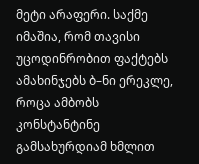მეტი არაფერი. საქმე იმაშია, რომ თავისი უცოდინრობით ფაქტებს ამახინჯებს ბ–ნი ერეკლე, როცა ამბობს კონსტანტინე გამსახურდიამ ხმლით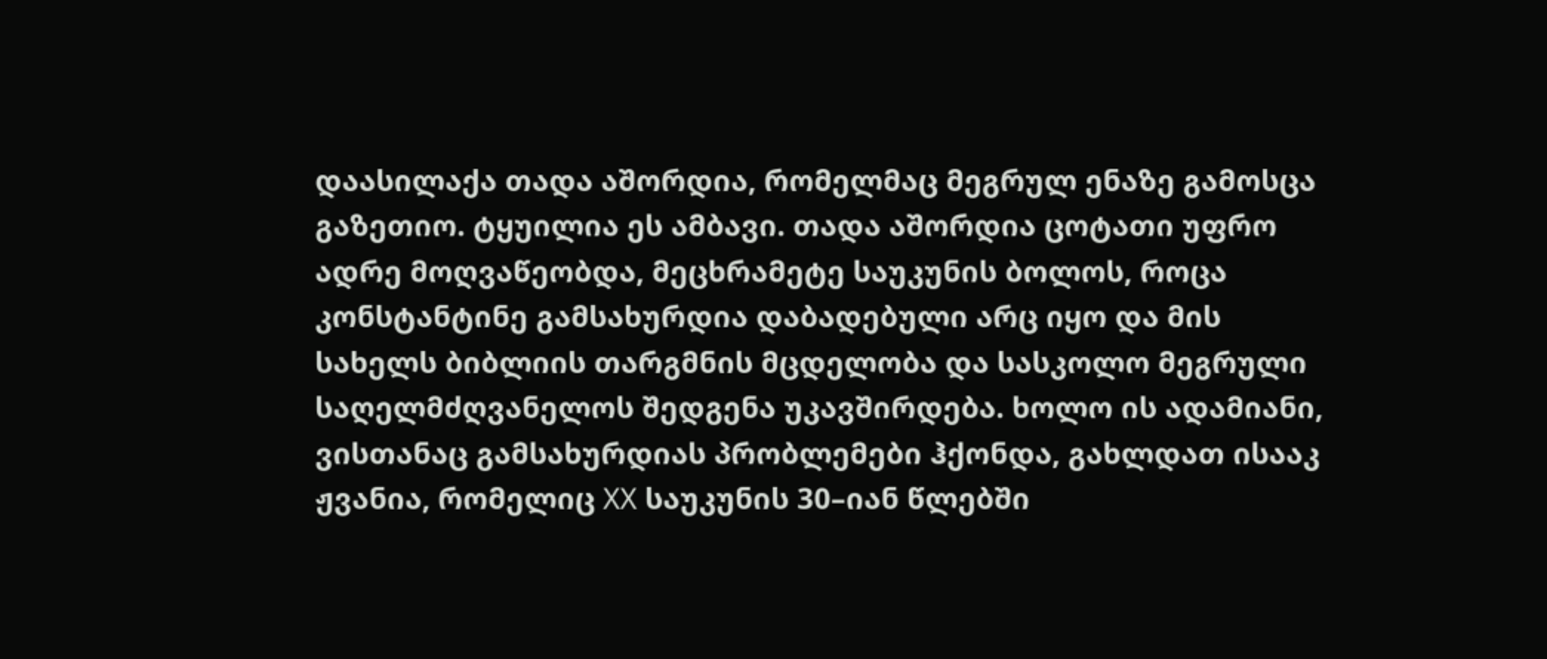დაასილაქა თადა აშორდია, რომელმაც მეგრულ ენაზე გამოსცა გაზეთიო. ტყუილია ეს ამბავი. თადა აშორდია ცოტათი უფრო ადრე მოღვაწეობდა, მეცხრამეტე საუკუნის ბოლოს, როცა კონსტანტინე გამსახურდია დაბადებული არც იყო და მის სახელს ბიბლიის თარგმნის მცდელობა და სასკოლო მეგრული საღელმძღვანელოს შედგენა უკავშირდება. ხოლო ის ადამიანი, ვისთანაც გამსახურდიას პრობლემები ჰქონდა, გახლდათ ისააკ ჟვანია, რომელიც XX საუკუნის 30–იან წლებში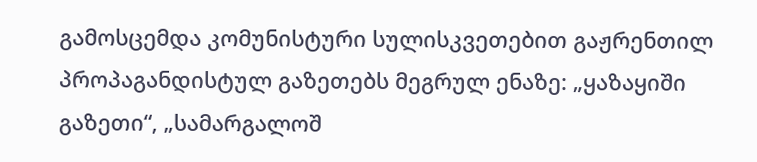გამოსცემდა კომუნისტური სულისკვეთებით გაჟრენთილ პროპაგანდისტულ გაზეთებს მეგრულ ენაზე: „ყაზაყიში გაზეთი“, „სამარგალოშ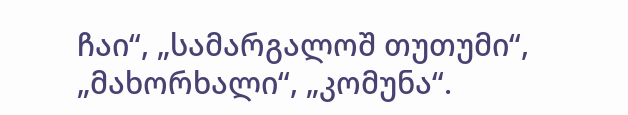ჩაი“, „სამარგალოშ თუთუმი“, „მახორხალი“, „კომუნა“.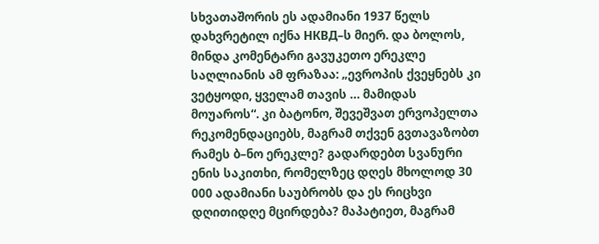სხვათაშორის ეს ადამიანი 1937 წელს დახვრეტილ იქნა НКВД–ს მიერ. და ბოლოს, მინდა კომენტარი გავუკეთო ერეკლე საღლიანის ამ ფრაზაა: „ევროპის ქვეყნებს კი ვეტყოდი, ყველამ თავის … მამიდას მოუაროს“. კი ბატონო, შევეშვათ ერვოპელთა რეკომენდაციებს, მაგრამ თქვენ გვთავაზობთ რამეს ბ–ნო ერეკლე? გადარდებთ სვანური ენის საკითხი, რომელზეც დღეს მხოლოდ 30 000 ადამიანი საუბრობს და ეს რიცხვი დღითიდღე მცირდება? მაპატიეთ, მაგრამ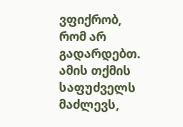ვფიქრობ, რომ არ გადარდებთ. ამის თქმის საფუძველს მაძლევს,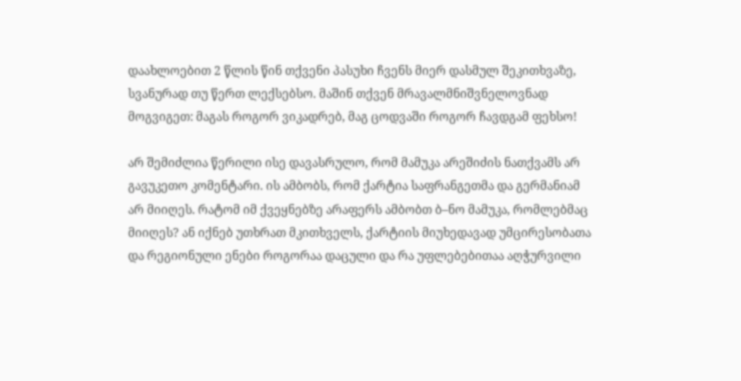დაახლოებით 2 წლის წინ თქვენი პასუხი ჩვენს მიერ დასმულ შეკითხვაზე, სვანურად თუ წერთ ლექსებსო. მაშინ თქვენ მრავალმნიშვნელოვნად მოგვიგეთ: მაგას როგორ ვიკადრებ, მაგ ცოდვაში როგორ ჩავდგამ ფეხსო!

არ შემიძლია წერილი ისე დავასრულო, რომ მამუკა არეშიძის ნათქვამს არ გავუკეთო კომენტარი. ის ამბობს, რომ ქარტია საფრანგეთმა და გერმანიამ არ მიიღეს. რატომ იმ ქვეყნებზე არაფერს ამბობთ ბ–ნო მამუკა, რომლებმაც მიიღეს? ან იქნებ უთხრათ მკითხველს, ქარტიის მიუხედავად უმცირესობათა და რეგიონული ენები როგორაა დაცული და რა უფლებებითაა აღჭურვილი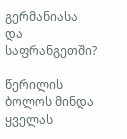გერმანიასა და საფრანგეთში?

წერილის ბოლოს მინდა ყველას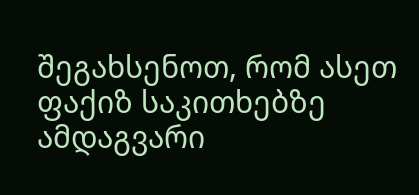შეგახსენოთ, რომ ასეთ ფაქიზ საკითხებზე ამდაგვარი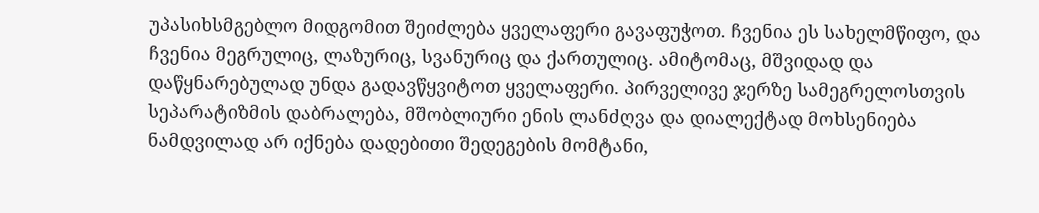უპასიხსმგებლო მიდგომით შეიძლება ყველაფერი გავაფუჭოთ. ჩვენია ეს სახელმწიფო, და ჩვენია მეგრულიც, ლაზურიც, სვანურიც და ქართულიც. ამიტომაც, მშვიდად და დაწყნარებულად უნდა გადავწყვიტოთ ყველაფერი. პირველივე ჯერზე სამეგრელოსთვის სეპარატიზმის დაბრალება, მშობლიური ენის ლანძღვა და დიალექტად მოხსენიება ნამდვილად არ იქნება დადებითი შედეგების მომტანი,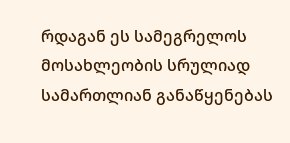რდაგან ეს სამეგრელოს მოსახლეობის სრულიად სამართლიან განაწყენებას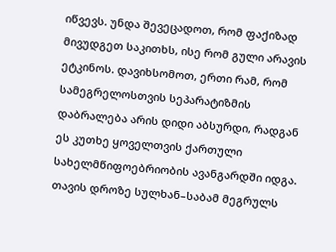იწვევს. უნდა შევეცადოთ, რომ ფაქიზად მივუდგეთ საკითხს, ისე რომ გული არავის ეტკინოს. დავიხსომოთ, ერთი რამ, რომ სამეგრელოსთვის სეპარატიზმის დაბრალება არის დიდი აბსურდი, რადგან ეს კუთხე ყოველთვის ქართული სახელმწიფოებრიობის ავანგარდში იდგა. თავის დროზე სულხან–საბამ მეგრულს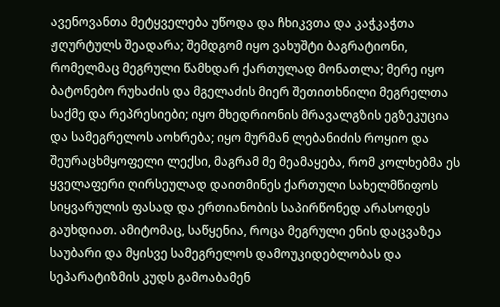ავენოვანთა მეტყველება უწოდა და ჩხიკვთა და კაჭკაჭთა ჟღურტულს შეადარა; შემდგომ იყო ვახუშტი ბაგრატიონი, რომელმაც მეგრული წამხდარ ქართულად მონათლა; მერე იყო ბატონებო რუხაძის და მგელაძის მიერ შეთითხნილი მეგრელთა საქმე და რეპრესიები; იყო მხედრიონის მრავალგზის ეგზეკუცია და სამეგრელოს აოხრება; იყო მურმან ლებანიძის როყიო და შეურაცხმყოფელი ლექსი, მაგრამ მე მეამაყება, რომ კოლხებმა ეს ყველაფერი ღირსეულად დაითმინეს ქართული სახელმწიფოს სიყვარულის ფასად და ერთიანობის საპირწონედ არასოდეს გაუხდიათ. ამიტომაც, საწყენია, როცა მეგრული ენის დაცვაზეა საუბარი და მყისვე სამეგრელოს დამოუკიდებლობას და სეპარატიზმის კუდს გამოაბამენ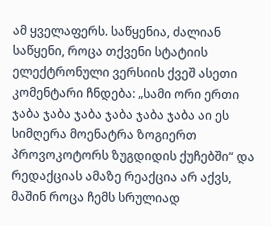ამ ყველაფერს. საწყენია, ძალიან საწყენი, როცა თქვენი სტატიის ელექტრონული ვერსიის ქვეშ ასეთი კომენტარი ჩნდება: „სამი ორი ერთი ჯაბა ჯაბა ჯაბა ჯაბა ჯაბა ჯაბა აი ეს სიმღერა მოენატრა ზოგიერთ პროვოკოტორს ზუგდიდის ქუჩებში“ და რედაქციას ამაზე რეაქცია არ აქვს, მაშინ როცა ჩემს სრულიად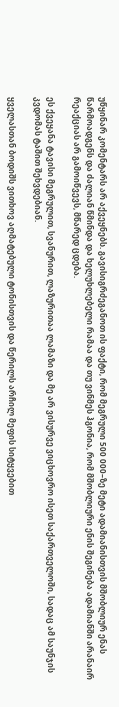უწყინარ კომენტარს არ აქვეყნებს. გავისიგრძეგანოთ ის ფაქტი, რომ მეგრული 500 000–ზე მეტი ადამიანისთვის მშობლიურ ენას წარმოადგენს და ძალიან წმინდა და ხელუხლებელი რამაა და თუ ვინმეს ჰგონია, რომ მშობლიური ენის შეგინება ადამიანში არანაირ რეაქციას არ გამოიწვევს, მწარედ ცდება.

ეს ქვეყანა ტავისი მეგრულით, სვანურით, ლაზურითაა ლამაზი და მე არ ვისურვე ვიცხოვრო ისეთ საქართველოში, სადაც ამ საუნჯის კვდომას ტაშით შეხვდებიან.

ყველასთან ბოდიშს ვითხოვ აღმატებული ტონისთვის და წერილს არჩილ მეფის სიტყვებით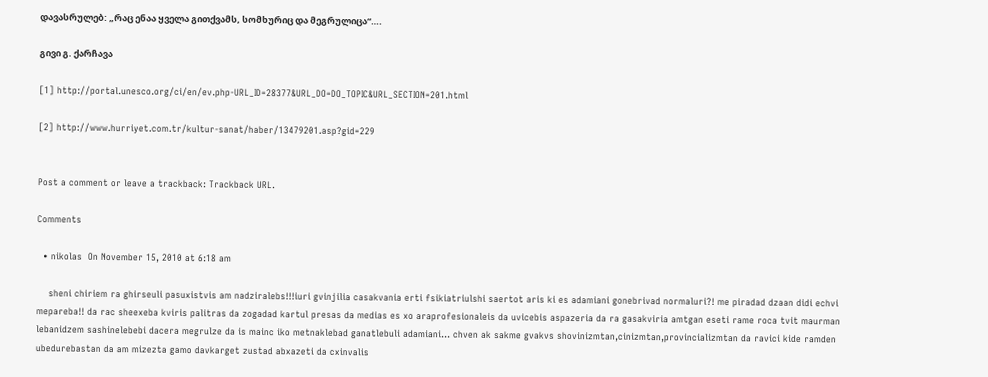დავასრულებ: „რაც ენაა ყველა გითქვამს, სომხურიც და მეგრულიცა“….

გივი გ. ქარჩავა

[1] http://portal.unesco.org/ci/en/ev.php-URL_ID=28377&URL_DO=DO_TOPIC&URL_SECTION=201.html

[2] http://www.hurriyet.com.tr/kultur-sanat/haber/13479201.asp?gid=229


Post a comment or leave a trackback: Trackback URL.

Comments

  • nikolas  On November 15, 2010 at 6:18 am

    sheni chiriem ra ghirseuli pasuxistvis am nadziralebs!!!iuri gvinjilia casakvania erti fsikiatriulshi saertot aris ki es adamiani gonebrivad normaluri?! me piradad dzaan didi echvi mepareba!! da rac sheexeba kviris palitras da zogadad kartul presas da medias es xo araprofesionaleis da uvicebis aspazeria da ra gasakviria amtgan eseti rame roca tvit maurman lebanidzem sashinelebebi dacera megrulze da is mainc iko metnaklebad ganatlebuli adamiani… chven ak sakme gvakvs shovinizmtan,cinizmtan,provincializmtan da ravici kide ramden ubedurebastan da am mizezta gamo davkarget zustad abxazeti da cxinvalis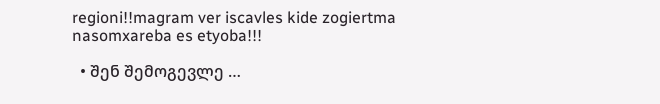regioni!!magram ver iscavles kide zogiertma nasomxareba es etyoba!!!

  • შენ შემოგევლე …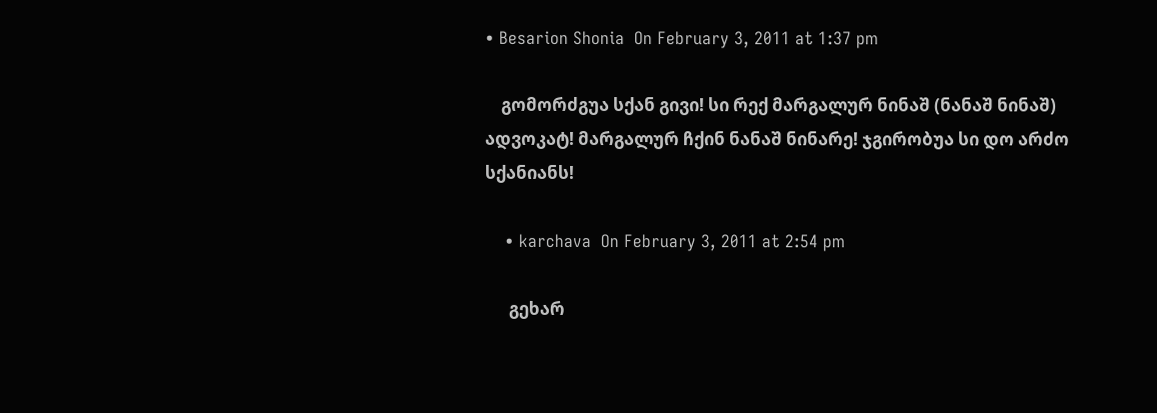• Besarion Shonia  On February 3, 2011 at 1:37 pm

    გომორძგუა სქან გივი! სი რექ მარგალურ ნინაშ (ნანაშ ნინაშ) ადვოკატ! მარგალურ ჩქინ ნანაშ ნინარე! ჯგირობუა სი დო არძო სქანიანს!

    • karchava  On February 3, 2011 at 2:54 pm

      გეხარ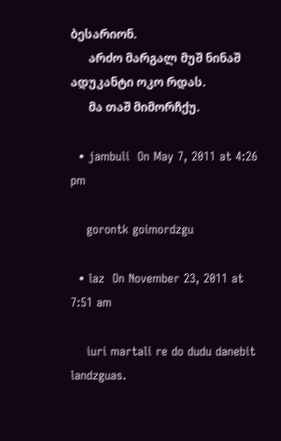ბესარიონ.
      არძო მარგალ მუშ ნინაშ ადუკანტი ოკო რდას.
      მა თაშ მიმორჩქუ.

  • jambuli  On May 7, 2011 at 4:26 pm

    gorontk goimordzgu

  • laz  On November 23, 2011 at 7:51 am

    iuri martali re do dudu danebit landzguas.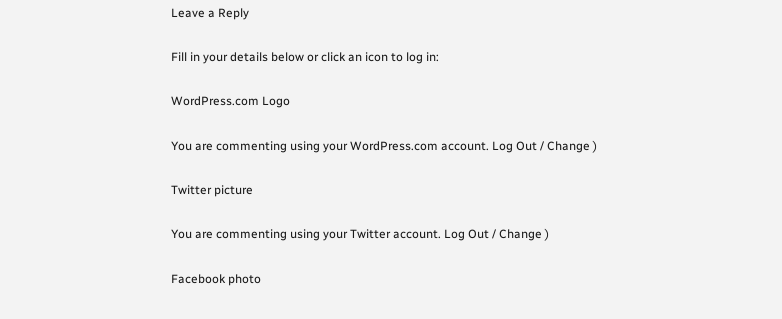Leave a Reply

Fill in your details below or click an icon to log in:

WordPress.com Logo

You are commenting using your WordPress.com account. Log Out / Change )

Twitter picture

You are commenting using your Twitter account. Log Out / Change )

Facebook photo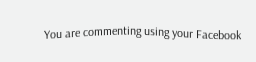You are commenting using your Facebook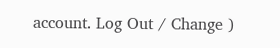account. Log Out / Change )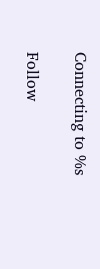Connecting to %s

Follow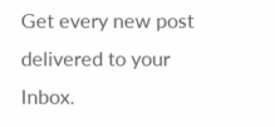Get every new post delivered to your Inbox.